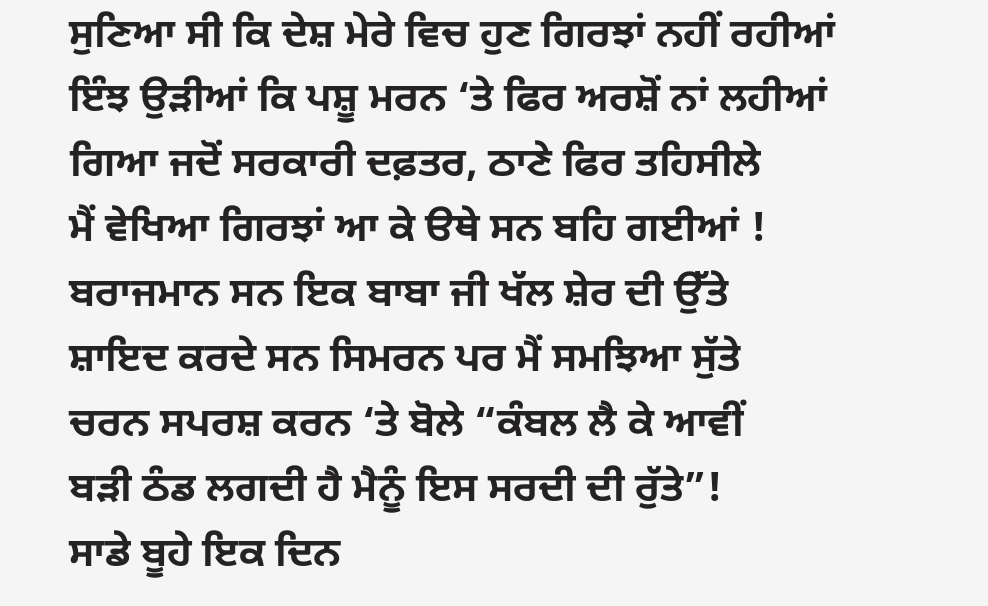ਸੁਣਿਆ ਸੀ ਕਿ ਦੇਸ਼ ਮੇਰੇ ਵਿਚ ਹੁਣ ਗਿਰਝਾਂ ਨਹੀਂ ਰਹੀਆਂ
ਇੰਝ ਉੜੀਆਂ ਕਿ ਪਸ਼ੂ ਮਰਨ ‘ਤੇ ਫਿਰ ਅਰਸ਼ੋਂ ਨਾਂ ਲਹੀਆਂ
ਗਿਆ ਜਦੋਂ ਸਰਕਾਰੀ ਦਫ਼ਤਰ, ਠਾਣੇ ਫਿਰ ਤਹਿਸੀਲੇ
ਮੈਂ ਵੇਖਿਆ ਗਿਰਝਾਂ ਆ ਕੇ ੳਥੇ ਸਨ ਬਹਿ ਗਈਆਂ !
ਬਰਾਜਮਾਨ ਸਨ ਇਕ ਬਾਬਾ ਜੀ ਖੱਲ ਸ਼ੇਰ ਦੀ ਉੱਤੇ
ਸ਼ਾਇਦ ਕਰਦੇ ਸਨ ਸਿਮਰਨ ਪਰ ਮੈਂ ਸਮਝਿਆ ਸੁੱਤੇ
ਚਰਨ ਸਪਰਸ਼ ਕਰਨ ‘ਤੇ ਬੋਲੇ “ਕੰਬਲ ਲੈ ਕੇ ਆਵੀਂ
ਬੜੀ ਠੰਡ ਲਗਦੀ ਹੈ ਮੈਨੂੰ ਇਸ ਸਰਦੀ ਦੀ ਰੁੱਤੇ”!
ਸਾਡੇ ਬੂਹੇ ਇਕ ਦਿਨ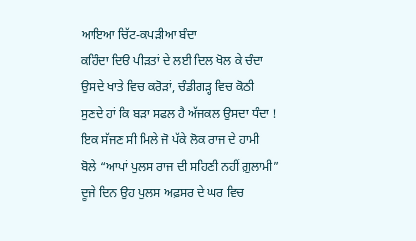ਆਇਆ ਚਿੱਟ-ਕਪੜੀਆ ਬੰਦਾ
ਕਹਿੰਦਾ ਦਿੳ ਪੀੜਤਾਂ ਦੇ ਲਈ ਦਿਲ ਖੋਲ ਕੇ ਚੰਦਾ
ਉਸਦੇ ਖਾਤੇ ਵਿਚ ਕਰੋੜਾਂ, ਚੰਡੀਗੜ੍ਹ ਵਿਚ ਕੋਠੀ
ਸੁਣਦੇ ਹਾਂ ਕਿ ਬੜਾ ਸਫਲ ਹੈ ਅੱਜਕਲ ਉਸਦਾ ਧੰਦਾ !
ਇਕ ਸੱਜਣ ਸੀ ਮਿਲੇ ਜੋ ਪੱਕੇ ਲੋਕ ਰਾਜ ਦੇ ਹਾਮੀ
ਬੋਲੇ “ਆਪਾਂ ਪੁਲਸ ਰਾਜ ਦੀ ਸਹਿਣੀ ਨਹੀਂ ਗ਼ੁਲਾਮੀ”
ਦੂਜੇ ਦਿਨ ਉਹ ਪੁਲਸ ਅਫ਼ਸਰ ਦੇ ਘਰ ਵਿਚ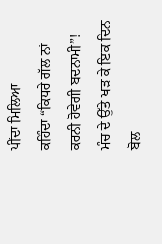ਪੀਂਦਾ ਮਿਲਿਆ
ਕਹਿੰਦਾ “ਕਿਧਰੇ ਗੱਲ ਨਾਂ ਕਰਨੀ ਹੋਵੇਗੀ ਬਦਨਾਮੀ”!
ਮੰਚ ਦੇ ਉੱਤੇ ਖੜ ਕੇ ਇਕ ਦਿਨ ਬੋਲ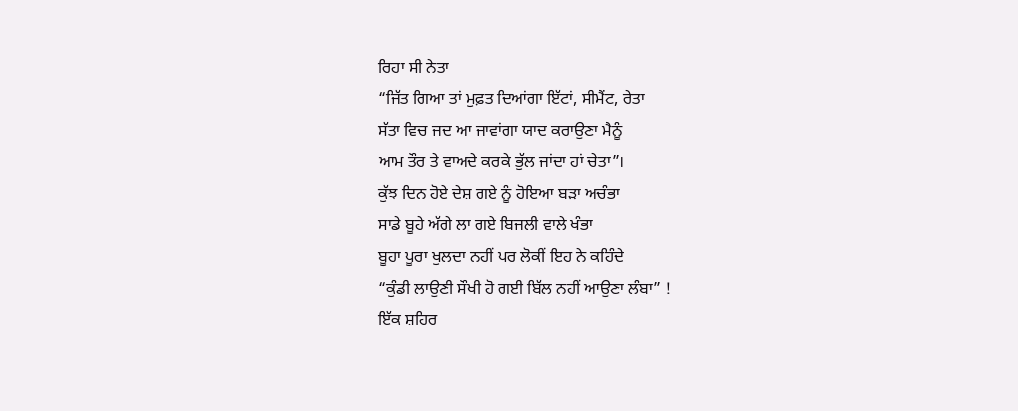ਰਿਹਾ ਸੀ ਨੇਤਾ
“ਜਿੱਤ ਗਿਆ ਤਾਂ ਮੁਫ਼ਤ ਦਿਆਂਗਾ ਇੱਟਾਂ, ਸੀਮੈਂਟ, ਰੇਤਾ
ਸੱਤਾ ਵਿਚ ਜਦ ਆ ਜਾਵਾਂਗਾ ਯਾਦ ਕਰਾਉਣਾ ਮੈਨੂੰ
ਆਮ ਤੌਰ ਤੇ ਵਾਅਦੇ ਕਰਕੇ ਭੁੱਲ ਜਾਂਦਾ ਹਾਂ ਚੇਤਾ”।
ਕੁੱਝ ਦਿਨ ਹੋਏ ਦੇਸ਼ ਗਏ ਨੂੰ ਹੋਇਆ ਬੜਾ ਅਚੰਭਾ
ਸਾਡੇ ਬੂਹੇ ਅੱਗੇ ਲਾ ਗਏ ਬਿਜਲੀ ਵਾਲੇ ਖੰਭਾ
ਬੂਹਾ ਪੂਰਾ ਖੁਲਦਾ ਨਹੀਂ ਪਰ ਲੋਕੀਂ ਇਹ ਨੇ ਕਹਿੰਦੇ
“ਕੁੰਡੀ ਲਾਉਣੀ ਸੌਖੀ ਹੋ ਗਈ ਬਿੱਲ ਨਹੀਂ ਆਉਣਾ ਲੰਬਾ” !
ਇੱਕ ਸ਼ਹਿਰ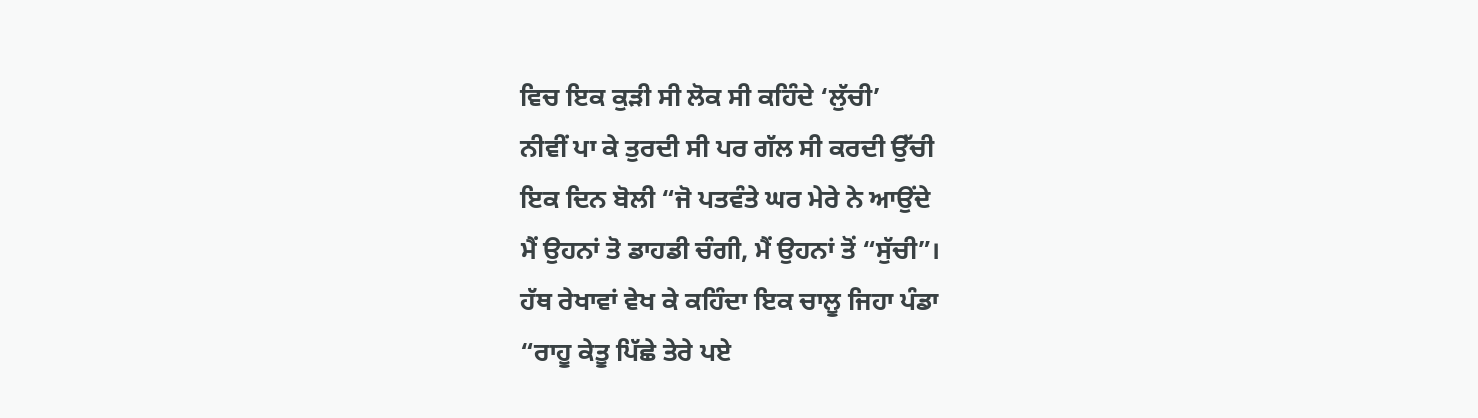ਵਿਚ ਇਕ ਕੁੜੀ ਸੀ ਲੋਕ ਸੀ ਕਹਿੰਦੇ ‘ਲੁੱਚੀ’
ਨੀਵੀਂ ਪਾ ਕੇ ਤੁਰਦੀ ਸੀ ਪਰ ਗੱਲ ਸੀ ਕਰਦੀ ਉੱਚੀ
ਇਕ ਦਿਨ ਬੋਲੀ “ਜੋ ਪਤਵੰਤੇ ਘਰ ਮੇਰੇ ਨੇ ਆਉਂਦੇ
ਮੈਂ ਉਹਨਾਂ ਤੋ ਡਾਹਡੀ ਚੰਗੀ, ਮੈਂ ਉਹਨਾਂ ਤੋਂ “ਸੁੱਚੀ”।
ਹੱਥ ਰੇਖਾਵਾਂ ਵੇਖ ਕੇ ਕਹਿੰਦਾ ਇਕ ਚਾਲੂ ਜਿਹਾ ਪੰਡਾ
“ਰਾਹੂ ਕੇਤੂ ਪਿੱਛੇ ਤੇਰੇ ਪਏ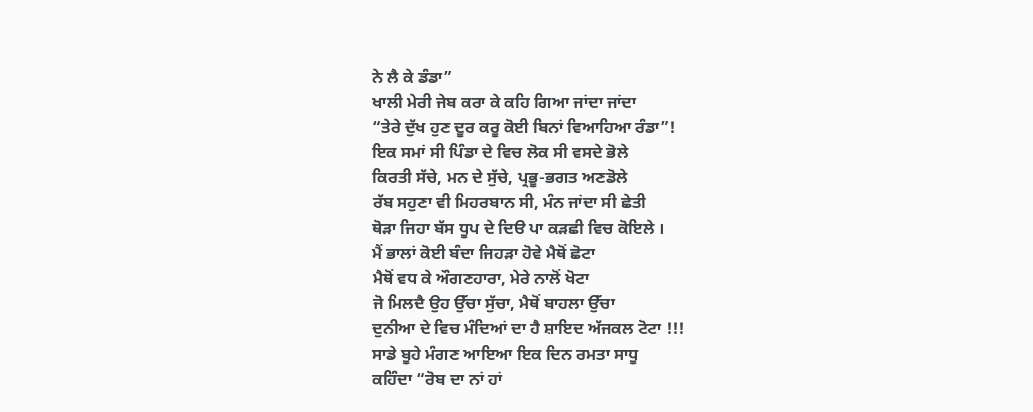ਨੇ ਲੈ ਕੇ ਡੰਡਾ”
ਖਾਲੀ ਮੇਰੀ ਜੇਬ ਕਰਾ ਕੇ ਕਹਿ ਗਿਆ ਜਾਂਦਾ ਜਾਂਦਾ
“ਤੇਰੇ ਦੁੱਖ ਹੁਣ ਦੂਰ ਕਰੂ ਕੋਈ ਬਿਨਾਂ ਵਿਆਹਿਆ ਰੰਡਾ”!
ਇਕ ਸਮਾਂ ਸੀ ਪਿੰਡਾ ਦੇ ਵਿਚ ਲੋਕ ਸੀ ਵਸਦੇ ਭੋਲੇ
ਕਿਰਤੀ ਸੱਚੇ, ਮਨ ਦੇ ਸੁੱਚੇ, ਪ੍ਰਭੂ-ਭਗਤ ਅਣਡੋਲੇ
ਰੱਬ ਸਹੁਣਾ ਵੀ ਮਿਹਰਬਾਨ ਸੀ, ਮੰਨ ਜਾਂਦਾ ਸੀ ਛੇਤੀ
ਥੋੜਾ ਜਿਹਾ ਬੱਸ ਧੂਪ ਦੇ ਦਿੳ ਪਾ ਕੜਛੀ ਵਿਚ ਕੋਇਲੇ ।
ਮੈਂ ਭਾਲਾਂ ਕੋਈ ਬੰਦਾ ਜਿਹੜਾ ਹੋਵੇ ਮੈਥੋਂ ਛੋਟਾ
ਮੈਥੋਂ ਵਧ ਕੇ ਔਗਣਹਾਰਾ, ਮੇਰੇ ਨਾਲੋਂ ਖੋਟਾ
ਜੋ ਮਿਲਦੈ ਉਹ ਉੱਚਾ ਸੁੱਚਾ, ਮੈਥੋਂ ਬਾਹਲਾ ਉੱਚਾ
ਦੁਨੀਆ ਦੇ ਵਿਚ ਮੰਦਿਆਂ ਦਾ ਹੈ ਸ਼ਾਇਦ ਅੱਜਕਲ ਟੋਟਾ !!!
ਸਾਡੇ ਬੂਹੇ ਮੰਗਣ ਆਇਆ ਇਕ ਦਿਨ ਰਮਤਾ ਸਾਧੂ
ਕਹਿੰਦਾ “ਰੋਬ ਦਾ ਨਾਂ ਹਾਂ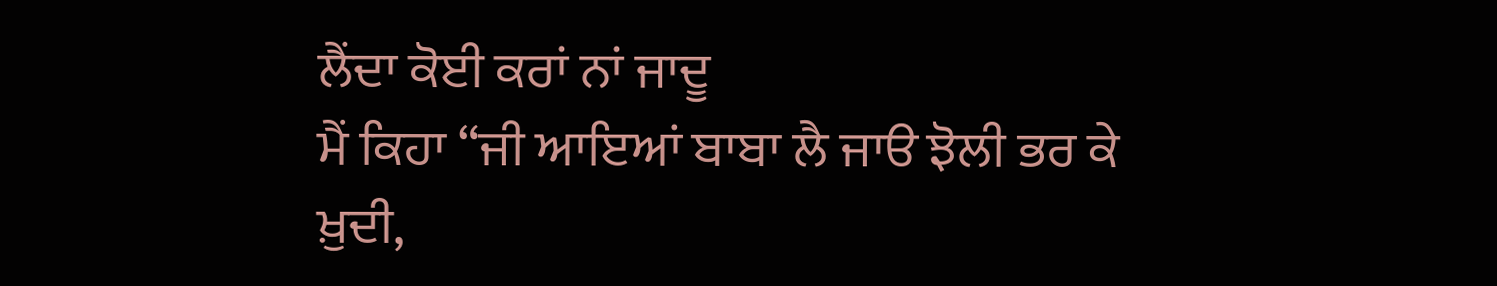ਲੈਂਦਾ ਕੋਈ ਕਰਾਂ ਨਾਂ ਜਾਦੂ
ਮੈਂ ਕਿਹਾ “ਜੀ ਆਇਆਂ ਬਾਬਾ ਲੈ ਜਾੳ ਝੋਲੀ ਭਰ ਕੇ
ਖ਼ੁਦੀ,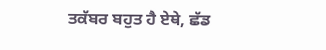ਤਕੱਬਰ ਬਹੁਤ ਹੈ ਏਥੇ, ਛੱਡ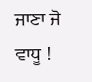ਜਾਣਾ ਜੋ ਵਾਧੂ !